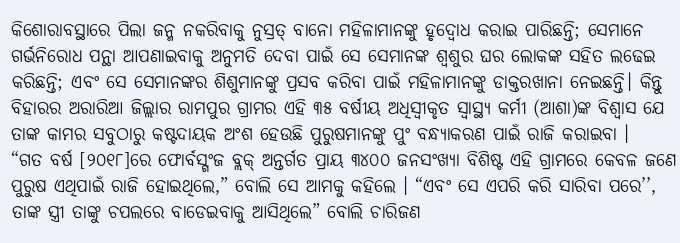କିଶୋରାବସ୍ଥାରେ ପିଲା ଜନ୍ମ ନକରିବାକୁ ନୁସ୍ରତ୍ ବାନୋ ମହିଳାମାନଙ୍କୁ ହୃଦ୍ବୋଧ କରାଇ ପାରିଛନ୍ତି; ସେମାନେ ଗର୍ଭନିରୋଧ ପନ୍ଥା ଆପଣାଇବାକୁ ଅନୁମତି ଦେବା ପାଇଁ ସେ ସେମାନଙ୍କ ଶ୍ୱଶୁର ଘର ଲୋକଙ୍କ ସହିତ ଲଢେଇ କରିଛନ୍ତି; ଏବଂ ସେ ସେମାନଙ୍କର ଶିଶୁମାନଙ୍କୁ ପ୍ରସବ କରିବା ପାଇଁ ମହିଳାମାନଙ୍କୁ ଡାକ୍ତରଖାନା ନେଇଛନ୍ତି। କିନ୍ତୁ ବିହାରର ଅରାରିଆ ଜିଲ୍ଲାର ରାମପୁର ଗ୍ରାମର ଏହି ୩୫ ବର୍ଷୀୟ ଅଧିସ୍ୱୀକୃତ ସ୍ୱାସ୍ଥ୍ୟ କର୍ମୀ (ଆଶା)ଙ୍କ ବିଶ୍ୱାସ ଯେ ତାଙ୍କ କାମର ସବୁଠାରୁ କଷ୍ଟଦାୟକ ଅଂଶ ହେଉଛି ପୁରୁଷମାନଙ୍କୁ ପୁଂ ବନ୍ଧ୍ୟାକରଣ ପାଇଁ ରାଜି କରାଇବା ।
“ଗତ ବର୍ଷ [୨୦୧୮]ରେ ଫୋର୍ବସ୍ଗଂଜ ବ୍ଲକ୍ ଅନ୍ତର୍ଗତ ପ୍ରାୟ ୩୪୦୦ ଜନସଂଖ୍ୟା ବିଶିଷ୍ଟ ଏହି ଗ୍ରାମରେ କେବଳ ଜଣେ ପୁରୁଷ ଏଥିପାଇଁ ରାଜି ହୋଇଥିଲେ,” ବୋଲି ସେ ଆମକୁ କହିଲେ । “ଏବଂ ସେ ଏପରି କରି ସାରିବା ପରେ’’, ତାଙ୍କ ସ୍ତ୍ରୀ ତାଙ୍କୁ ଚପଲରେ ବାଡେଇବାକୁ ଆସିଥିଲେ” ବୋଲି ଚାରିଜଣ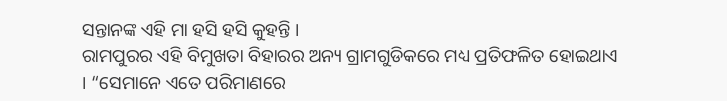ସନ୍ତାନଙ୍କ ଏହି ମା ହସି ହସି କୁହନ୍ତି ।
ରାମପୁରର ଏହି ବିମୁଖତା ବିହାରର ଅନ୍ୟ ଗ୍ରାମଗୁଡିକରେ ମଧ୍ୟ ପ୍ରତିଫଳିତ ହୋଇଥାଏ । “ସେମାନେ ଏତେ ପରିମାଣରେ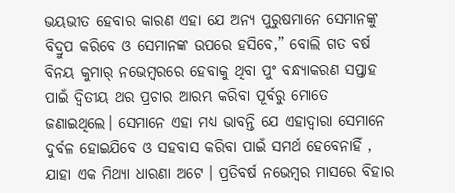ଭୟଭୀତ ହେବାର କାରଣ ଏହା ଯେ ଅନ୍ୟ ପୁରୁଷମାନେ ସେମାନଙ୍କୁ ବିଦ୍ରୁପ କରିବେ ଓ ସେମାନଙ୍କ ଉପରେ ହସିବେ,” ବୋଲି ଗତ ବର୍ଷ ବିନୟ କୁମାର୍ ନଭେମ୍ବରରେ ହେବାକୁ ଥିବା ପୁଂ ବନ୍ଧ୍ୟାକରଣ ସପ୍ତାହ ପାଇଁ ଦ୍ୱିତୀୟ ଥର ପ୍ରଚାର ଆରମ୍ଭ କରିବା ପୂର୍ବରୁ ମୋତେ ଜଣାଇଥିଲେ। ସେମାନେ ଏହା ମଧ୍ୟ ଭାବନ୍ତି ଯେ ଏହାଦ୍ୱାରା ସେମାନେ ଦୁର୍ବଳ ହୋଇଯିବେ ଓ ସହବାସ କରିବା ପାଇଁ ସମର୍ଥ ହେବେନାହିଁ , ଯାହା ଏକ ମିଥ୍ୟା ଧାରଣା ଅଟେ । ପ୍ରତିବର୍ଷ ନଭେମ୍ବର ମାସରେ ବିହାର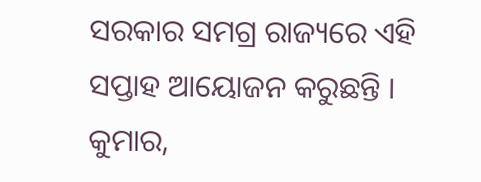ସରକାର ସମଗ୍ର ରାଜ୍ୟରେ ଏହି ସପ୍ତାହ ଆୟୋଜନ କରୁଛନ୍ତି ।
କୁମାର,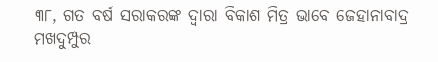୩୮, ଗତ ବର୍ଷ ସରାକରଙ୍କ ଦ୍ୱାରା ବିକାଶ ମିତ୍ର ଭାବେ ଜେହାନାବାଦ୍ର ମଖଦୁମ୍ପୁର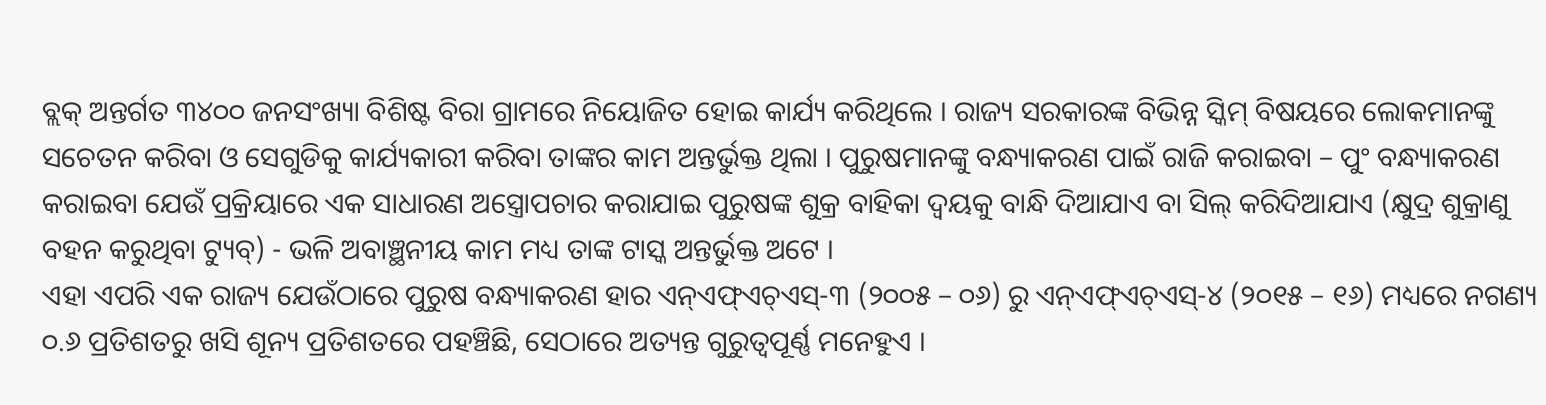ବ୍ଲକ୍ ଅନ୍ତର୍ଗତ ୩୪୦୦ ଜନସଂଖ୍ୟା ବିଶିଷ୍ଟ ବିରା ଗ୍ରାମରେ ନିୟୋଜିତ ହୋଇ କାର୍ଯ୍ୟ କରିଥିଲେ । ରାଜ୍ୟ ସରକାରଙ୍କ ବିଭିନ୍ନ ସ୍କିମ୍ ବିଷୟରେ ଲୋକମାନଙ୍କୁ ସଚେତନ କରିବା ଓ ସେଗୁଡିକୁ କାର୍ଯ୍ୟକାରୀ କରିବା ତାଙ୍କର କାମ ଅନ୍ତର୍ଭୁକ୍ତ ଥିଲା । ପୁରୁଷମାନଙ୍କୁ ବନ୍ଧ୍ୟାକରଣ ପାଇଁ ରାଜି କରାଇବା – ପୁଂ ବନ୍ଧ୍ୟାକରଣ କରାଇବା ଯେଉଁ ପ୍ରକ୍ରିୟାରେ ଏକ ସାଧାରଣ ଅସ୍ତ୍ରୋପଚାର କରାଯାଇ ପୁରୁଷଙ୍କ ଶୁକ୍ର ବାହିକା ଦ୍ୱୟକୁ ବାନ୍ଧି ଦିଆଯାଏ ବା ସିଲ୍ କରିଦିଆଯାଏ (କ୍ଷୁଦ୍ର ଶୁକ୍ରାଣୁ ବହନ କରୁଥିବା ଟ୍ୟୁବ୍) - ଭଳି ଅବାଞ୍ଛନୀୟ କାମ ମଧ୍ୟ ତାଙ୍କ ଟାସ୍କ ଅନ୍ତର୍ଭୁକ୍ତ ଅଟେ ।
ଏହା ଏପରି ଏକ ରାଜ୍ୟ ଯେଉଁଠାରେ ପୁରୁଷ ବନ୍ଧ୍ୟାକରଣ ହାର ଏନ୍ଏଫ୍ଏଚ୍ଏସ୍-୩ (୨୦୦୫ – ୦୬) ରୁ ଏନ୍ଏଫ୍ଏଚ୍ଏସ୍-୪ (୨୦୧୫ – ୧୬) ମଧ୍ୟରେ ନଗଣ୍ୟ ୦.୬ ପ୍ରତିଶତରୁ ଖସି ଶୂନ୍ୟ ପ୍ରତିଶତରେ ପହଞ୍ଚିଛି, ସେଠାରେ ଅତ୍ୟନ୍ତ ଗୁରୁତ୍ୱପୂର୍ଣ୍ଣ ମନେହୁଏ ।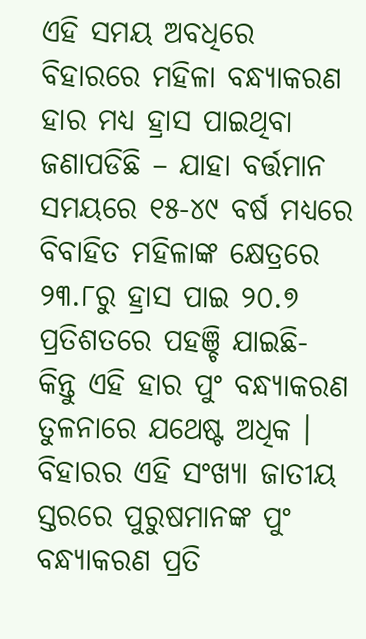ଏହି ସମୟ ଅବଧିରେ ବିହାରରେ ମହିଳା ବନ୍ଧ୍ୟାକରଣ ହାର ମଧ୍ୟ ହ୍ରାସ ପାଇଥିବା ଜଣାପଡିଛି – ଯାହା ବର୍ତ୍ତମାନ ସମୟରେ ୧୫-୪୯ ବର୍ଷ ମଧ୍ୟରେ ବିବାହିତ ମହିଳାଙ୍କ କ୍ଷେତ୍ରରେ ୨୩.୮ରୁ ହ୍ରାସ ପାଇ ୨୦.୭ ପ୍ରତିଶତରେ ପହଞ୍ଚି ଯାଇଛି- କିନ୍ତୁ ଏହି ହାର ପୁଂ ବନ୍ଧ୍ୟାକରଣ ତୁଳନାରେ ଯଥେଷ୍ଟ ଅଧିକ ।
ବିହାରର ଏହି ସଂଖ୍ୟା ଜାତୀୟ ସ୍ତରରେ ପୁରୁଷମାନଙ୍କ ପୁଂ ବନ୍ଧ୍ୟାକରଣ ପ୍ରତି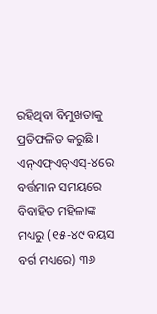ରହିଥିବା ବିମୁଖତାକୁ ପ୍ରତିଫଳିତ କରୁଛି । ଏନ୍ଏଫ୍ଏଚ୍ଏସ୍-୪ରେ ବର୍ତ୍ତମାନ ସମୟରେ ବିବାହିତ ମହିଳାଙ୍କ ମଧ୍ୟରୁ (୧୫-୪୯ ବୟସ ବର୍ଗ ମଧ୍ୟରେ) ୩୬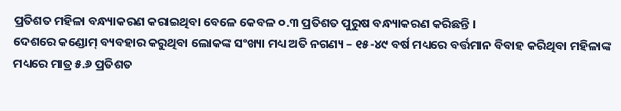ପ୍ରତିଶତ ମହିଳା ବନ୍ଧ୍ୟାକରଣ କରାଇଥିବା ବେଳେ କେବଳ ୦.୩ ପ୍ରତିଶତ ପୁରୁଷ ବନ୍ଧ୍ୟାକରଣ କରିଛନ୍ତି ।
ଦେଶରେ କଣ୍ଡୋମ୍ ବ୍ୟବହାର କରୁଥିବା ଲୋକଙ୍କ ସଂଖ୍ୟା ମଧ୍ୟ ଅତି ନଗଣ୍ୟ – ୧୫-୪୯ ବର୍ଷ ମଧ୍ୟରେ ବର୍ତ୍ତମାନ ବିବାହ କରିଥିବା ମହିଳାଙ୍କ ମଧ୍ୟରେ ମାତ୍ର ୫.୬ ପ୍ରତିଶତ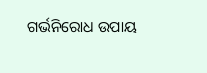ଗର୍ଭନିରୋଧ ଉପାୟ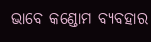ଭାବେ କଣ୍ଡୋମ ବ୍ୟବହାର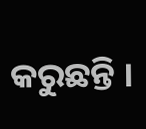କରୁଛନ୍ତି ।